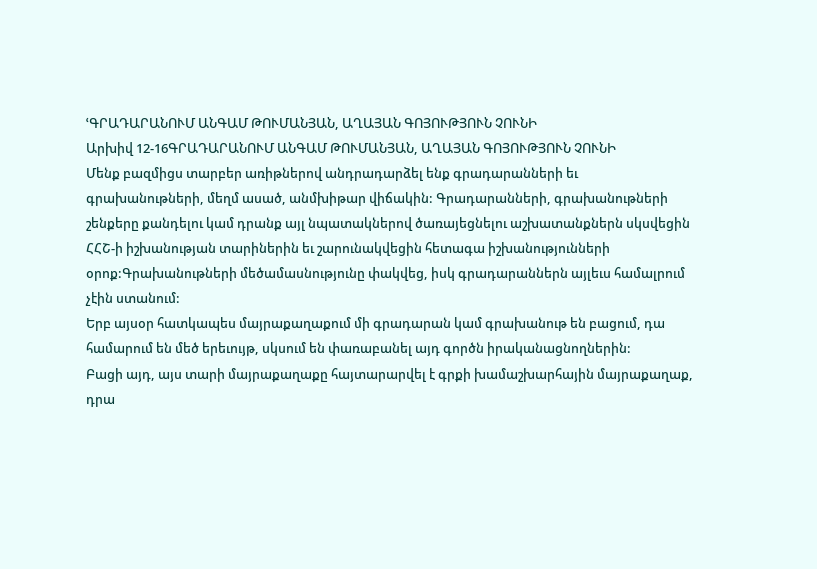ՙԳՐԱԴԱՐԱՆՈՒՄ ԱՆԳԱՄ ԹՈՒՄԱՆՅԱՆ, ԱՂԱՅԱՆ ԳՈՅՈՒԹՅՈՒՆ ՉՈՒՆԻ
Արխիվ 12-16ԳՐԱԴԱՐԱՆՈՒՄ ԱՆԳԱՄ ԹՈՒՄԱՆՅԱՆ, ԱՂԱՅԱՆ ԳՈՅՈՒԹՅՈՒՆ ՉՈՒՆԻ
Մենք բազմիցս տարբեր առիթներով անդրադարձել ենք գրադարանների եւ գրախանութների, մեղմ ասած, անմխիթար վիճակին: Գրադարանների, գրախանութների շենքերը քանդելու կամ դրանք այլ նպատակներով ծառայեցնելու աշխատանքներն սկսվեցին ՀՀՇ-ի իշխանության տարիներին եւ շարունակվեցին հետագա իշխանությունների օրոք:Գրախանութների մեծամասնությունը փակվեց, իսկ գրադարաններն այլեւս համալրում չէին ստանում:
Երբ այսօր հատկապես մայրաքաղաքում մի գրադարան կամ գրախանութ են բացում, դա համարում են մեծ երեւույթ, սկսում են փառաբանել այդ գործն իրականացնողներին:
Բացի այդ, այս տարի մայրաքաղաքը հայտարարվել է գրքի խամաշխարհային մայրաքաղաք, դրա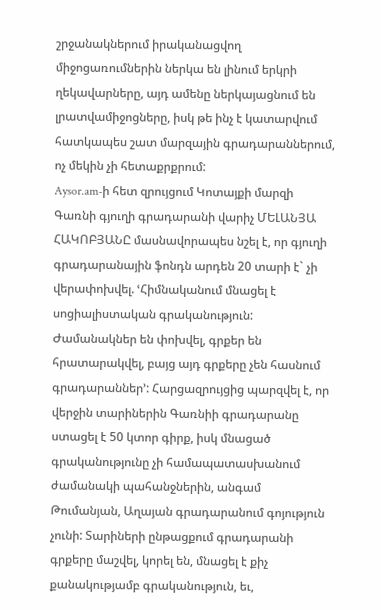շրջանակներում իրականացվող միջոցառումներին ներկա են լինում երկրի ղեկավարները, այդ ամենը ներկայացնում են լրատվամիջոցները, իսկ թե ինչ է կատարվում հատկապես շատ մարզային գրադարաններում, ոչ մեկին չի հետաքրքրում:
Aysor.am-ի հետ զրույցում Կոտայքի մարզի Գառնի գյուղի գրադարանի վարիչ ՄԵԼԱՆՅԱ ՀԱԿՈԲՅԱՆԸ մասնավորապես նշել է, որ գյուղի գրադարանային ֆոնդն արդեն 20 տարի է` չի վերափոխվել. ՙՀիմնականում մնացել է սոցիալիստական գրականություն: Ժամանակներ են փոխվել, գրքեր են հրատարակվել, բայց այդ գրքերը չեն հասնում գրադարաններ՚: Հարցազրույցից պարզվել է, որ վերջին տարիներին Գառնիի գրադարանը ստացել է 50 կտոր գիրք, իսկ մնացած գրականությունը չի համապատասխանում ժամանակի պահանջներին, անգամ Թումանյան, Աղայան գրադարանում գոյություն չունի: Տարիների ընթացքում գրադարանի գրքերը մաշվել, կորել են, մնացել է քիչ քանակությամբ գրականություն, եւ,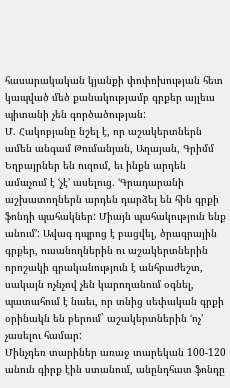հասարակական կյանքի փոփոխության հետ կապված մեծ քանակությամբ գրքեր այլեւս պիտանի չեն գործածության:
Մ. Հակոբյանը նշել է, որ աշակերտներն ամեն անգամ Թումանյան, Աղայան, Գրիմմ Եղբայրներ են ուզում, եւ ինքն արդեն ամաչում է ՙչէ՚ ասելուց. ՙԳրադարանի աշխատողներն արդեն դարձել են հին գրքի ֆոնդի պահակներ: Միայն պահակություն ենք անում՚: Ավագ դպրոց է բացվել, ծրագրային գրքեր, ուսանողներին ու աշակերտներին որոշակի գրականություն է անհրաժեշտ, սակայն ոչնչով չեն կարողանում օգնել, պատահում է նաեւ, որ տնից սեփական գրքի օրինակն են բերում` աշակերտներին ՙոչ՚ չասելու համար:
Մինչդեռ տարիներ առաջ տարեկան 100-120 անուն գիրք էին ստանում, անընդհատ ֆոնդը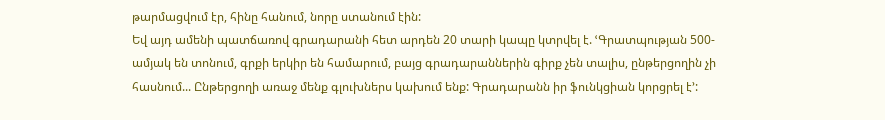թարմացվում էր, հինը հանում, նորը ստանում էին:
Եվ այդ ամենի պատճառով գրադարանի հետ արդեն 20 տարի կապը կտրվել է. ՙԳրատպության 500-ամյակ են տոնում, գրքի երկիր են համարում, բայց գրադարաններին գիրք չեն տալիս, ընթերցողին չի հասնում... Ընթերցողի առաջ մենք գլուխներս կախում ենք: Գրադարանն իր ֆունկցիան կորցրել է՚: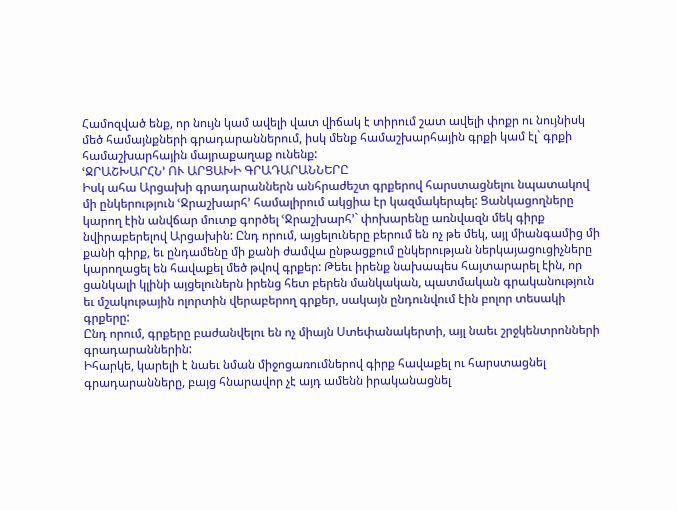Համոզված ենք, որ նույն կամ ավելի վատ վիճակ է տիրում շատ ավելի փոքր ու նույնիսկ մեծ համայնքների գրադարաններում, իսկ մենք համաշխարհային գրքի կամ էլ` գրքի համաշխարհային մայրաքաղաք ունենք:
ՙՋՐԱՇԽԱՐՀՆ՚ ՈՒ ԱՐՑԱԽԻ ԳՐԱԴԱՐԱՆՆԵՐԸ
Իսկ ահա Արցախի գրադարաններն անհրաժեշտ գրքերով հարստացնելու նպատակով մի ընկերություն ՙՋրաշխարհ՚ համալիրում ակցիա էր կազմակերպել: Ցանկացողները կարող էին անվճար մուտք գործել ՙՋրաշխարհ՚` փոխարենը առնվազն մեկ գիրք նվիրաբերելով Արցախին: Ընդ որում, այցելուները բերում են ոչ թե մեկ, այլ միանգամից մի քանի գիրք, եւ ընդամենը մի քանի ժամվա ընթացքում ընկերության ներկայացուցիչները կարողացել են հավաքել մեծ թվով գրքեր: Թեեւ իրենք նախապես հայտարարել էին, որ ցանկալի կլինի այցելուներն իրենց հետ բերեն մանկական, պատմական գրականություն եւ մշակութային ոլորտին վերաբերող գրքեր, սակայն ընդունվում էին բոլոր տեսակի գրքերը:
Ընդ որում, գրքերը բաժանվելու են ոչ միայն Ստեփանակերտի, այլ նաեւ շրջկենտրոնների գրադարաններին:
Իհարկե, կարելի է նաեւ նման միջոցառումներով գիրք հավաքել ու հարստացնել գրադարանները, բայց հնարավոր չէ այդ ամենն իրականացնել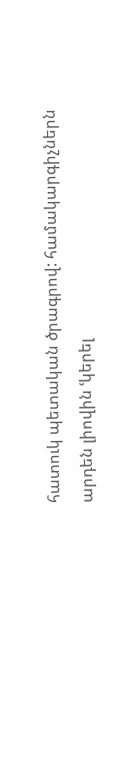հատուկ պետական ծրագրով: համակարգիչներն արդեն լիովին ՙկերել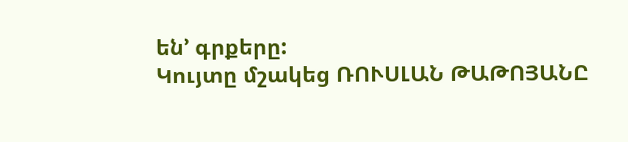են՚ գրքերը:
Կույտը մշակեց ՌՈՒՍԼԱՆ ԹԱԹՈՅԱՆԸ